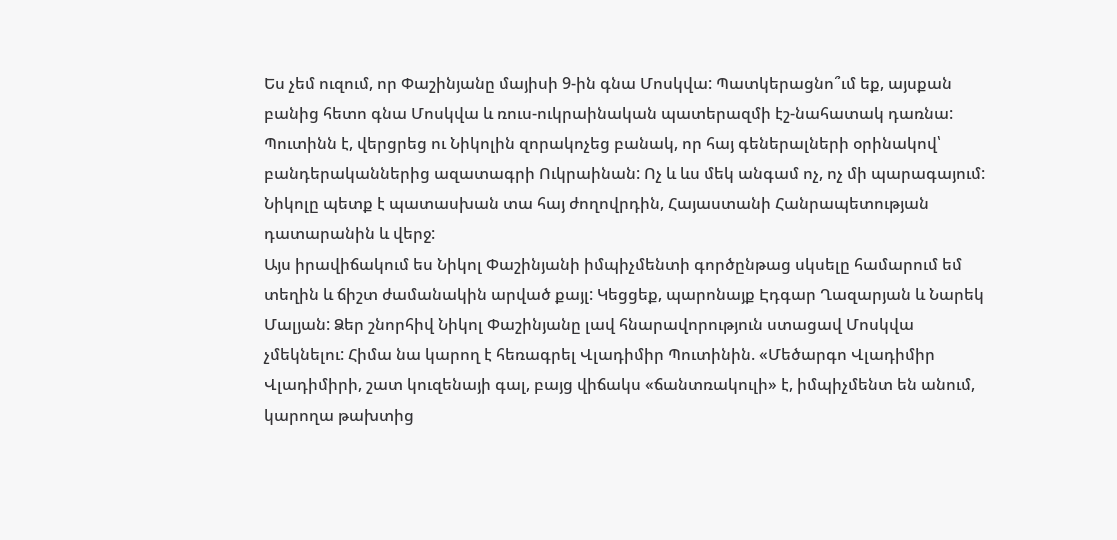Ես չեմ ուզում, որ Փաշինյանը մայիսի 9-ին գնա Մոսկվա: Պատկերացնո՞ւմ եք, այսքան բանից հետո գնա Մոսկվա և ռուս-ուկրաինական պատերազմի էշ-նահատակ դառնա: Պուտինն է, վերցրեց ու Նիկոլին զորակոչեց բանակ, որ հայ գեներալների օրինակով՝ բանդերականներից ազատագրի Ուկրաինան: Ոչ և ևս մեկ անգամ ոչ, ոչ մի պարագայում: Նիկոլը պետք է պատասխան տա հայ ժողովրդին, Հայաստանի Հանրապետության դատարանին և վերջ:
Այս իրավիճակում ես Նիկոլ Փաշինյանի իմպիչմենտի գործընթաց սկսելը համարում եմ տեղին և ճիշտ ժամանակին արված քայլ: Կեցցեք, պարոնայք Էդգար Ղազարյան և Նարեկ Մալյան: Ձեր շնորհիվ Նիկոլ Փաշինյանը լավ հնարավորություն ստացավ Մոսկվա չմեկնելու: Հիմա նա կարող է հեռագրել Վլադիմիր Պուտինին. «Մեծարգո Վլադիմիր Վլադիմիրի, շատ կուզենայի գալ, բայց վիճակս «ճանտռակուլի» է, իմպիչմենտ են անում, կարողա թախտից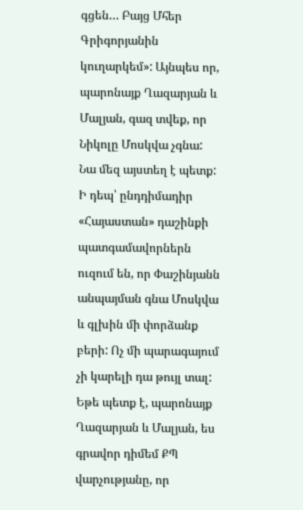գցեն… Բայց Մհեր Գրիգորյանին կուղարկեմ»: Այնպես որ, պարոնայք Ղազարյան և Մալյան, գազ տվեք, որ Նիկոլը Մոսկվա չգնա: Նա մեզ այստեղ է պետք:
Ի դեպ՝ ընդդիմադիր «Հայաստան» դաշինքի պատգամավորներն ուզում են, որ Փաշինյանն անպայման գնա Մոսկվա և գլխին մի փորձանք բերի: Ոչ մի պարագայում չի կարելի դա թույլ տալ: Եթե պետք է, պարոնայք Ղազարյան և Մալյան, ես գրավոր դիմեմ ՔՊ վարչությանը, որ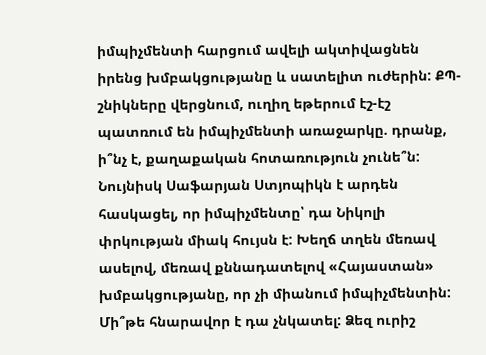իմպիչմենտի հարցում ավելի ակտիվացնեն իրենց խմբակցությանը և սատելիտ ուժերին: ՔՊ-շնիկները վերցնում, ուղիղ եթերում էշ-էշ պատռում են իմպիչմենտի առաջարկը. դրանք, ի՞նչ է, քաղաքական հոտառություն չունե՞ն: Նույնիսկ Սաֆարյան Ստյոպիկն է արդեն հասկացել, որ իմպիչմենտը՝ դա Նիկոլի փրկության միակ հույսն է: Խեղճ տղեն մեռավ ասելով, մեռավ քննադատելով «Հայաստան» խմբակցությանը, որ չի միանում իմպիչմենտին: Մի՞թե հնարավոր է դա չնկատել: Ձեզ ուրիշ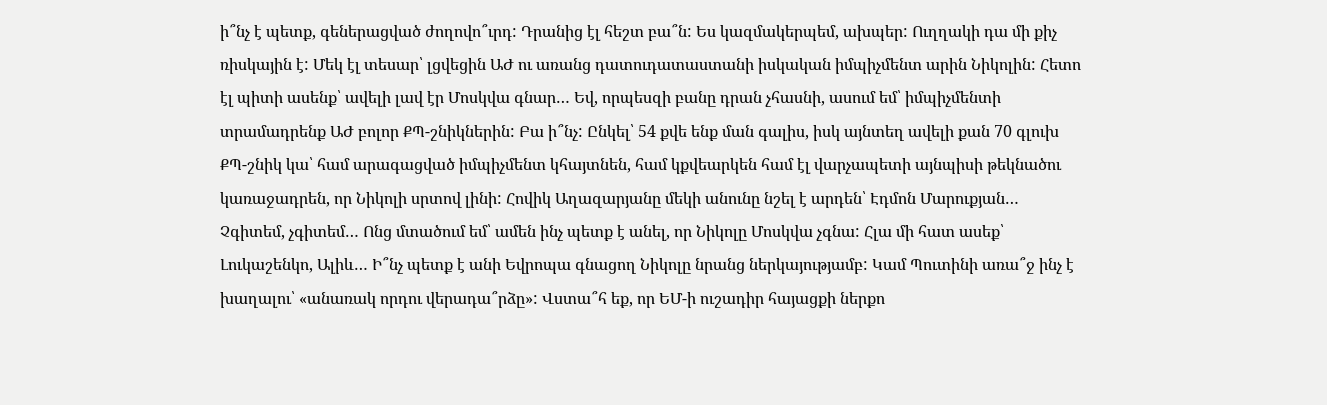ի՞նչ է պետք, գեներացված ժողովո՞ւրդ: Դրանից էլ հեշտ բա՞ն: Ես կազմակերպեմ, ախպեր: Ուղղակի դա մի քիչ ռիսկային է: Մեկ էլ տեսար՝ լցվեցին ԱԺ ու առանց դատուդատաստանի իսկական իմպիչմենտ արին Նիկոլին: Հետո էլ պիտի ասենք՝ ավելի լավ էր Մոսկվա գնար… Եվ, որպեսզի բանը դրան չհասնի, ասում եմ՝ իմպիչմենտի տրամադրենք ԱԺ բոլոր ՔՊ-շնիկներին: Բա ի՞նչ: Ընկել՝ 54 քվե ենք ման գալիս, իսկ այնտեղ ավելի քան 70 գլուխ ՔՊ-շնիկ կա՝ համ արագացված իմպիչմենտ կհայտնեն, համ կքվեարկեն համ էլ վարչապետի այնպիսի թեկնածու կառաջադրեն, որ Նիկոլի սրտով լինի: Հովիկ Աղազարյանը մեկի անունը նշել է արդեն՝ Էդմոն Մարուքյան…
Չգիտեմ, չգիտեմ… Ոնց մտածում եմ՝ ամեն ինչ պետք է անել, որ Նիկոլը Մոսկվա չգնա: Հլա մի հատ ասեք՝ Լուկաշենկո, Ալիև… Ի՞նչ պետք է անի Եվրոպա գնացող Նիկոլը նրանց ներկայությամբ: Կամ Պուտինի առա՞ջ ինչ է խաղալու՝ «անառակ որդու վերադա՞րձը»: Վստա՞հ եք, որ ԵՄ-ի ուշադիր հայացքի ներքո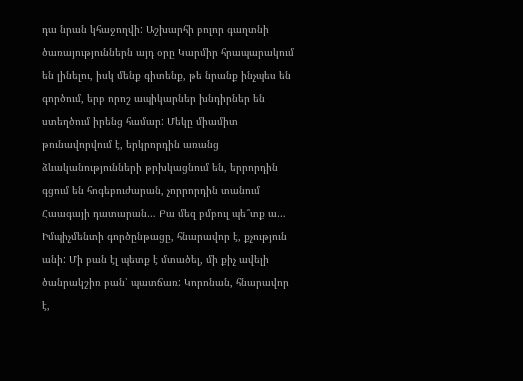դա նրան կհաջողվի: Աշխարհի բոլոր գաղտնի ծառայություններն այդ օրը Կարմիր հրապարակում են լինելու, իսկ մենք գիտենք, թե նրանք ինչպես են գործում, երբ որոշ ապիկարներ խնդիրներ են ստեղծում իրենց համար: Մեկը միամիտ թունավորվում է, երկրորդին առանց ձևականությունների թրխկացնում են, երրորդին գցում են հոգեբուժարան, չորրորդին տանում Հաագայի դատարան… Բա մեզ բմբուլ պե՞տք ա…
Իմպիչմենտի գործընթացը, հնարավոր է, քչություն անի: Մի բան էլ պետք է մտածել, մի քիչ ավելի ծանրակշիռ բան՝ պատճառ: Կորոնան, հնարավոր է,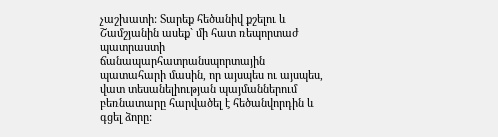չաշխատի: Տարեք հեծանիվ քշելու և Շամշյանին ասեք` մի հատ ռեպորտաժ պատրաստի ճանապարհատրանսպորտային պատահարի մասին, որ այսպես ու այսպես, վատ տեսանելիության պայմաններում բեռնատարը հարվածել է հեծանվորդին և գցել ձորը: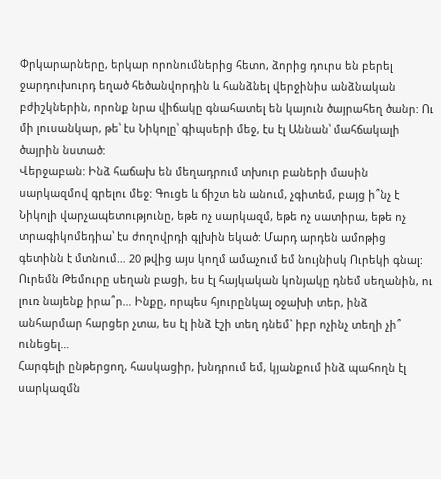Փրկարարները, երկար որոնումներից հետո, ձորից դուրս են բերել ջարդուխուրդ եղած հեծանվորդին և հանձնել վերջինիս անձնական բժիշկներին, որոնք նրա վիճակը գնահատել են կայուն ծայրահեղ ծանր: Ու մի լուսանկար, թե՝ էս Նիկոլը՝ գիպսերի մեջ, էս էլ Աննան՝ մահճակալի ծայրին նստած:
Վերջաբան: Ինձ հաճախ են մեղադրում տխուր բաների մասին սարկազմով գրելու մեջ: Գուցե և ճիշտ են անում, չգիտեմ, բայց ի՞նչ է Նիկոլի վարչապետությունը, եթե ոչ սարկազմ, եթե ոչ սատիրա, եթե ոչ տրագիկոմեդիա՝ էս ժողովրդի գլխին եկած: Մարդ արդեն ամոթից գետինն է մտնում… 20 թվից այս կողմ ամաչում եմ նույնիսկ Ուրեկի գնալ: Ուրեմն Թեմուրը սեղան բացի, ես էլ հայկական կոնյակը դնեմ սեղանին, ու լուռ նայենք իրա՞ր… Ինքը, որպես հյուրընկալ օջախի տեր, ինձ անհարմար հարցեր չտա, ես էլ ինձ էշի տեղ դնեմ` իբր ոչինչ տեղի չի՞ ունեցել…
Հարգելի ընթերցող, հասկացիր, խնդրում եմ, կյանքում ինձ պահողն էլ սարկազմն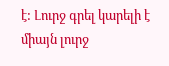է: Լուրջ գրել կարելի է միայն լուրջ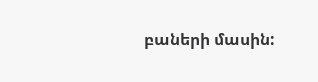բաների մասին: